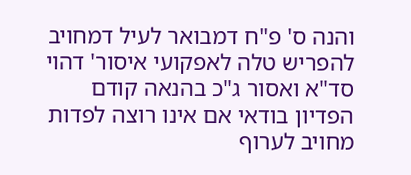והנה ס' פ"ח דמבואר לעיל דמחויב להפריש טלה לאפקועי איסור' דהוי סד"א ואסור ג"כ בהנאה קודם הפדיון בודאי אם אינו רוצה לפדות מחויב לערוף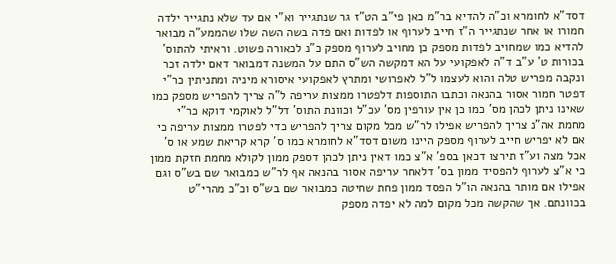דסד"א לחומרא וכ"ה להדיא בר"מ כאן פי"ב הט"ז גר שנתגייר וא"י אם עד שלא נתגייר ילדה חמורו או אחר שנתגייר ה"ז חייב לערוף או לפדות ואם פדה בשה השה שלו שהממע"ה מבואר להדיא כמו שמחויב לפדות מספק כן מחויב לערוף מספק כ"נ לכאורה פשוט. וראיתי להתוס' בכורות ט' ע"ב ד"ה לאפקועי על הא דמקשה הש"ס התם על המשנה דמבואר דאם ילדה זכר ונקבה מפריש טלה והוא לעצמו ל"ל לאפרושי ומתרץ לאפקועי איסורא מיניה ומתניתין כר"י דפטר חמור אסור בהנאה וכתבו התוספות דלפטרו ממצות עריפה ל"ה צריך להפריש מספק כמו שאינו ניתן לכהן מס' כמו כן אין עורפין מס' עכ"ל וכוונת התוס' דל"ל לאוקמי דוקא כר"י מחמת אה"נ צריך להפריש אפילו לר"ש מכל מקום צריך להפריש כדי לפטרו ממצות עריפה כי אם לא יפריש חייב לערוף מספק היינו משום דסד"א לחומרא כמו ס' קרא קריאת שמע או ס' אכל מצה וע"ז תירצו דכאן בספ' א"צ כמו דאין ניתן לכהן דספק ממון לקולא מחמת חזקת ממון כי א"צ לערוף להפסיד ממון בס' דלאחר עריפה אסור בהנאה אף לר"ש כמבואר שם בש"ס וגם אפילו אם מותר בהנאה הו"ל הפסד ממון פחת שחיטה כמבואר שם בש"ס וכ"כ מהרי"ט בכוונתם. אך שהקשה מכל מקום למה לא יפדה מספק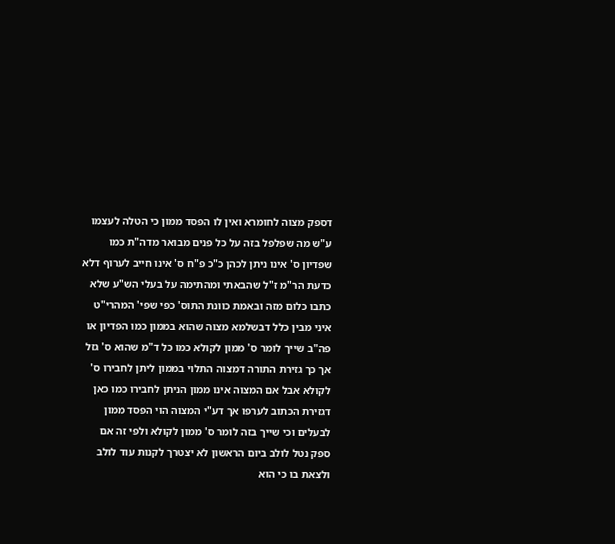דספק מצוה לחומרא ואין לו הפסד ממון כי הטלה לעצמו ע"ש מה שפלפל בזה על כל פנים מבואר מדה"ת כמו שפדיון ס' אינו ניתן לכהן כ"כ פ"ח ס' אינו חייב לערוף דלא כדעת הר"מ ז"ל שהבאתי ומהתימה על בעלי הש"ע שלא כתבו כלום מזה ובאמת כוונת התוס' כפי שפי' המהרי"ט איני מבין כלל דבשלמא מצוה שהוא בממון כמו הפדיון או פה"ב שייך לומר ס' ממון לקולא כמו כל ד"מ שהוא ס' גזל אך כך גזירת התורה דמצוה התלוי בממון ליתן לחבירו ס' לקולא אבל אם המצוה אינו ממון הניתן לחבירו כמו כאן דגזירת הכתוב לערפו אך דע"י המצוה הוי הפסד ממון לבעלים וכי שייך בזה לומר ס' ממון לקולא ולפי זה אם ספק נטל לולב ביום הראשון לא יצטרך לקנות עוד לולב ולצאת בו כי הוא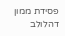פסידת ממון דהלולב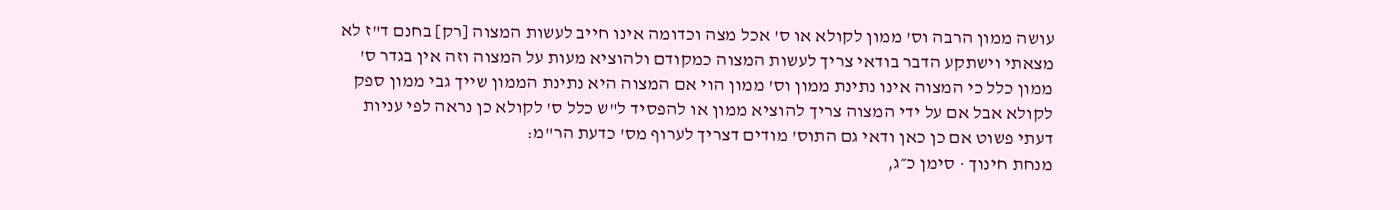עושה ממון הרבה וס' ממון לקולא או ס' אכל מצה וכדומה אינו חייב לעשות המצוה [רק] בחנם ד"ז לא מצאתי וישתקע הדבר בודאי צריך לעשות המצוה כמקודם ולהוציא מעות על המצוה וזה אין בגדר ס' ממון כלל כי המצוה אינו נתינת ממון וס' ממון הוי אם המצוה היא נתינת הממון שייך גבי ממון ספק לקולא אבל אם על ידי המצוה צריך להוציא ממון או להפסיד ל"ש כלל ס' לקולא כן נראה לפי עניות דעתי פשוט אם כן כאן ודאי גם התוס' מודים דצריך לערוף מס' כדעת הר"מ:
מנחת חינוך · סימן כ״ג,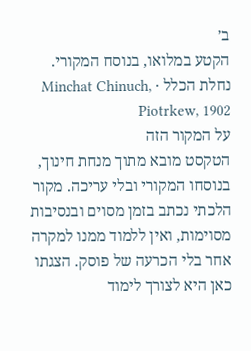ב׳
הקטע במלואו, בנוסח המקורי.
נחלת הכלל · Minchat Chinuch, Piotrkew, 1902
על המקור הזה
הטקסט מובא מתוך מנחת חינוך, בנוסחו המקורי ובלי עריכה. מקור הלכתי נכתב בזמן מסוים ובנסיבות מסוימות, ואין ללמוד ממנו למקרה אחר בלי הכרעה של פוסק. הצגתו כאן היא לצורך לימוד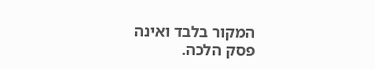המקור בלבד ואינה פסק הלכה.